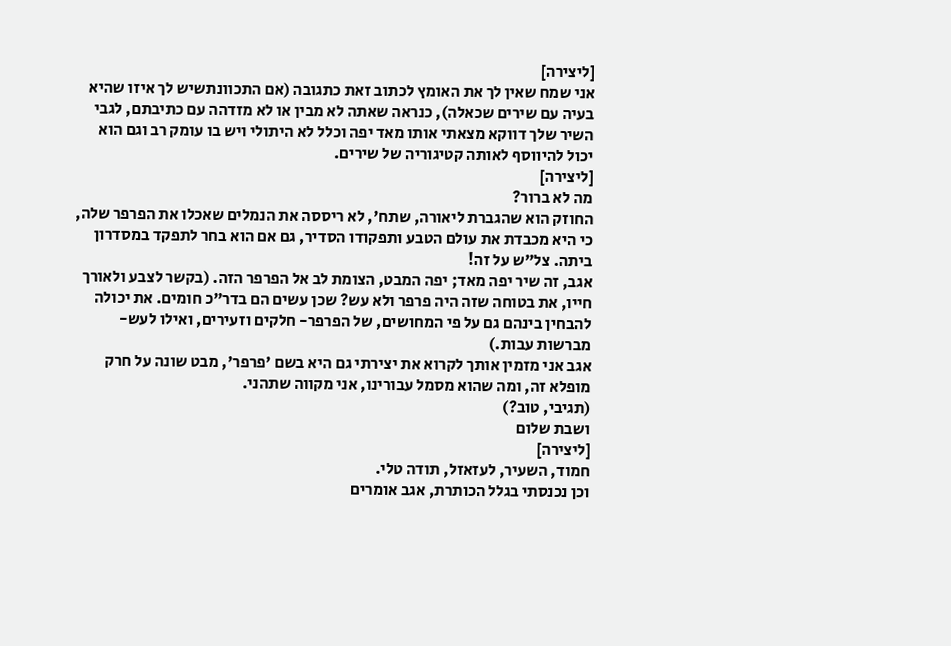[ליצירה]
אני שמח שאין לך את האומץ לכתוב זאת כתגובה (אם התכוונתשיש לך איזו שהיא בעיה עם שירים שכאלה), כנראה שאתה לא מבין או לא מזדהה עם כתיבתם, לגבי השיר שלך דווקא מצאתי אותו מאד יפה וכלל לא היתולי ויש בו עומק רב וגם הוא יכול להיווסף לאותה קטיגוריה של שירים.
[ליצירה]
מה לא ברור?
החוזק הוא שהגברת ליאורה, שתח', לא ריססה את הנמלים שאכלו את הפרפר שלה, כי היא מכבדת את עולם הטבע ותפקודו הסדיר, גם אם הוא בחר לתפקד במסדרון ביתה. צל"ש על זה!
אגב, זה שיר יפה מאד; יפה המבט, הצומת לב אל הפרפר הזה. (בקשר לצבע ולאורך חייו, את בטוחה שזה היה פרפר ולא עש? שכן עשים הם בדר"כ חומים. את יכולה להבחין בינהם גם על פי המחושים, של הפרפר- חלקים וזעירים, ואילו לעש- מברשות עבות.)
אגב אני מזמין אותך לקרוא את יצירתי גם היא בשם 'פרפר', מבט שונה על חרק מופלא זה, ומה שהוא מסמל עבורינו, אני מקווה שתהני.
(תגיבי, טוב?)
ושבת שלום
[ליצירה]
חמוד, השעיר, לעזאזל, תודה טלי.
וכן נכנסתי בגלל הכותרת, אגב אומרים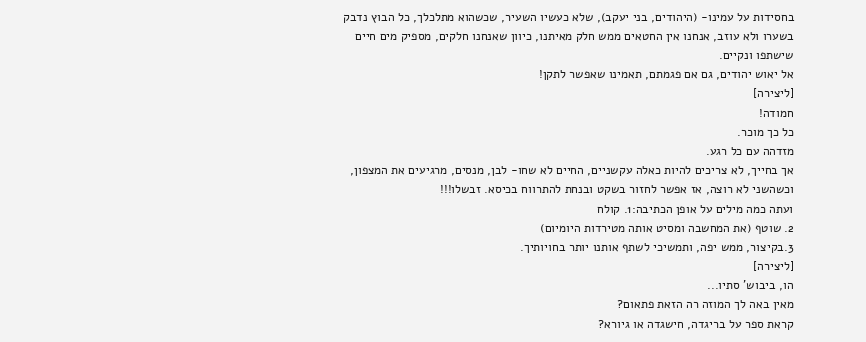בחסידות על עמינו- (היהודים, בני יעקב), שלא כעשיו השעיר, שכשהוא מתלכלך, כל הבוץ נדבק בשערו ולא עוזב, אנחנו אין החטאים ממש חלק מאיתנו, כיוון שאנחנו חלקים, מספיק מים חיים שישתפו ונקיים.
אל יאוש יהודים, גם אם פגמתם, תאמינו שאפשר לתקן!
[ליצירה]
חמודה!
כל כך מוכר.
מזדהה עם כל רגע.
אך בחייך, לא צריכים להיות כאלה עקשניים, החיים לא שחו- לבן, מנסים, מרגיעים את המצפון, וכשהשני לא רוצה, אז אפשר לחזור בשקט ובנחת להתרווח בכיסא. זבשלו!!!
ועתה כמה מילים על אופן הכתיבה:1. קולח
2. שוטף (את המחשבה ומסיט אותה מטירדות היומיום)
3.בקיצור, ממש יפה, ותמשיכי לשתף אותנו יותר בחויותיך.
[ליצירה]
הו, ביבוש' סתיו...
מאין באה לך המוזה רה הזאת פתאום?
קראת ספר על בריגדה, חישגדה או גיורא?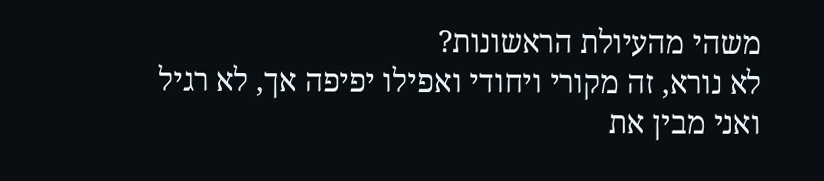משהי מהעיולת הראשונות?
לא נורא, זה מקורי ויחודי ואפילו יפיפה אך, לא רגיל ואני מבין את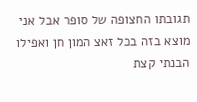תגובתו החצופה של סופר אבל אני מוצא בזה בכל זאצ המון חן ואפילו הבנתי קצת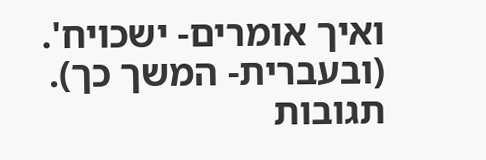ואיך אומרים- ישכויח'.
(ובעברית- המשך כך).
תגובות